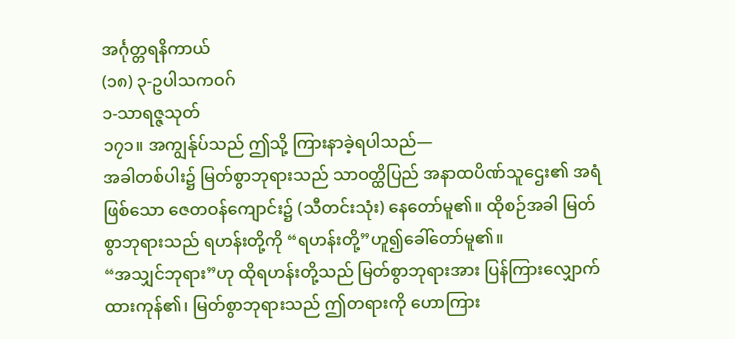အင်္ဂုတ္တရနိကာယ်
(၁၈) ၃-ဥပါသကဝဂ်
၁-သာရဇ္ဇသုတ်
၁၇၁။ အကျွန်ုပ်သည် ဤသို့ ကြားနာခဲ့ရပါသည်—
အခါတစ်ပါး၌ မြတ်စွာဘုရားသည် သာဝတ္ထိပြည် အနာထပိဏ်သူဌေး၏ အရံဖြစ်သော ဇေတဝန်ကျောင်း၌ (သီတင်းသုံး) နေတော်မူ၏။ ထိုစဉ်အခါ မြတ်စွာဘုရားသည် ရဟန်းတို့ကို “ရဟန်းတို့”ဟူ၍ခေါ်တော်မူ၏။
“အသျှင်ဘုရား”ဟု ထိုရဟန်းတို့သည် မြတ်စွာဘုရားအား ပြန်ကြားလျှောက်ထားကုန်၏၊ မြတ်စွာဘုရားသည် ဤတရားကို ဟောကြား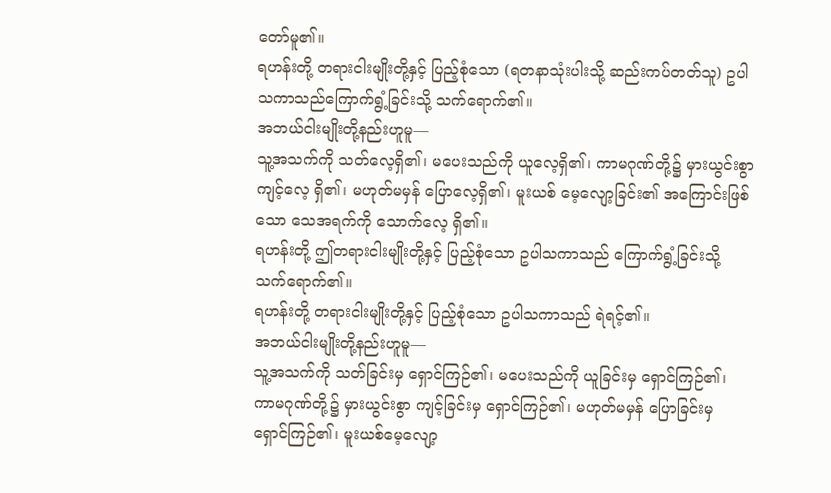တော်မူ၏။
ရဟန်းတို့ တရားငါးမျိုးတို့နှင့် ပြည့်စုံသော (ရတနာသုံးပါးသို့ ဆည်းကပ်တတ်သူ) ဥပါသကာသည်ကြောက်ရွံ့ခြင်းသို့ သက်ရောက်၏။
အဘယ်ငါးမျိုးတို့နည်းဟူမူ—
သူ့အသက်ကို သတ်လေ့ရှိ၏၊ မပေးသည်ကို ယူလေ့ရှိ၏၊ ကာမဂုဏ်တို့၌ မှားယွင်းစွာ ကျင့်လေ့ ရှိ၏၊ မဟုတ်မမှန် ပြောလေ့ရှိ၏၊ မူးယစ် မေ့လျော့ခြင်း၏ အကြောင်းဖြစ်သော သေအရက်ကို သောက်လေ့ ရှိ၏။
ရဟန်းတို့ ဤတရားငါးမျိုးတို့နှင့် ပြည့်စုံသော ဥပါသကာသည် ကြောက်ရွံ့ခြင်းသို့ သက်ရောက်၏။
ရဟန်းတို့ တရားငါးမျိုးတို့နှင့် ပြည့်စုံသော ဥပါသကာသည် ရဲရင့်၏။
အဘယ်ငါးမျိုးတို့နည်းဟူမူ—
သူ့အသက်ကို သတ်ခြင်းမှ ရှောင်ကြဉ်၏၊ မပေးသည်ကို ယူခြင်းမှ ရှောင်ကြဉ်၏၊ ကာမဂုဏ်တို့၌ မှားယွင်းစွာ ကျင့်ခြင်းမှ ရှောင်ကြဉ်၏၊ မဟုတ်မမှန် ပြောခြင်းမှ ရှောင်ကြဉ်၏၊ မူးယစ်မေ့လျော့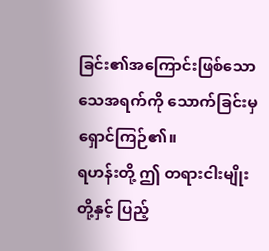ခြင်း၏အကြောင်းဖြစ်သော သေအရက်ကို သောက်ခြင်းမှ ရှောင်ကြဉ်၏။
ရဟန်းတို့ ဤ တရားငါးမျိုးတို့နှင့် ပြည့်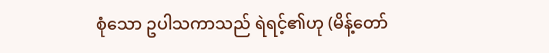စုံသော ဥပါသကာသည် ရဲရင့်၏ဟု (မိန့်တော်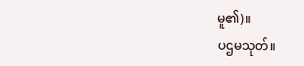မူ၏)။
ပဌမသုတ်။